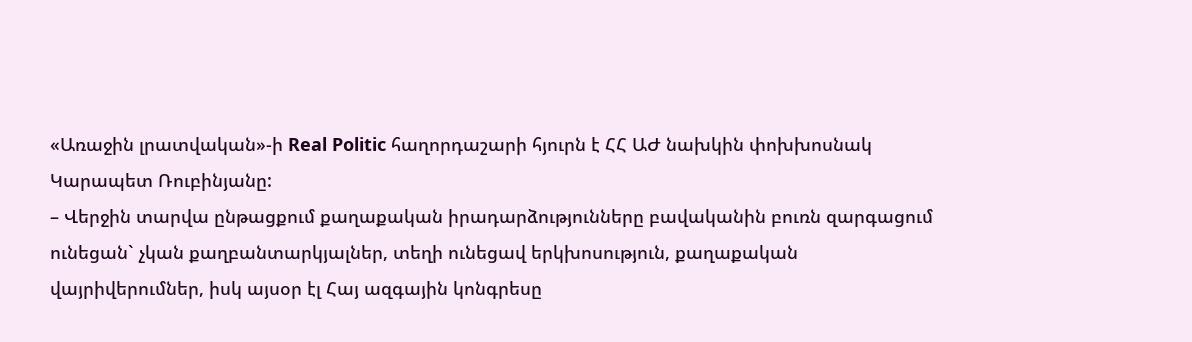«Առաջին լրատվական»-ի Real Politic հաղորդաշարի հյուրն է ՀՀ ԱԺ նախկին փոխխոսնակ Կարապետ Ռուբինյանը:
– Վերջին տարվա ընթացքում քաղաքական իրադարձությունները բավականին բուռն զարգացում ունեցան` չկան քաղբանտարկյալներ, տեղի ունեցավ երկխոսություն, քաղաքական վայրիվերումներ, իսկ այսօր էլ Հայ ազգային կոնգրեսը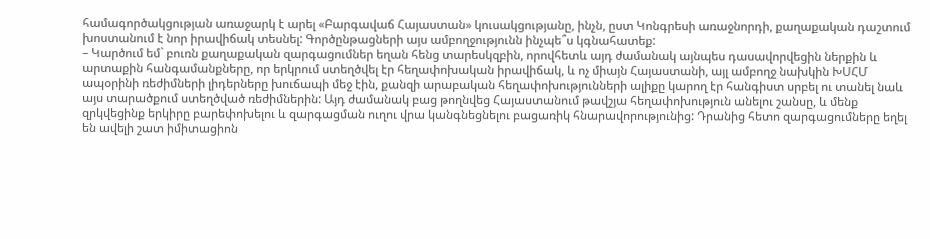համագործակցության առաջարկ է արել «Բարգավաճ Հայաստան» կուսակցությանը, ինչն, ըստ Կոնգրեսի առաջնորդի, քաղաքական դաշտում խոստանում է նոր իրավիճակ տեսնել: Գործընթացների այս ամբողջությունն ինչպե՞ս կգնահատեք:
– Կարծում եմ` բուռն քաղաքական զարգացումներ եղան հենց տարեսկզբին, որովհետև այդ ժամանակ այնպես դասավորվեցին ներքին և արտաքին հանգամանքները, որ երկրում ստեղծվել էր հեղափոխական իրավիճակ, և ոչ միայն Հայաստանի, այլ ամբողջ նախկին ԽՍՀՄ ապօրինի ռեժիմների լիդերները խուճապի մեջ էին, քանզի արաբական հեղափոխությունների ալիքը կարող էր հանգիստ սրբել ու տանել նաև այս տարածքում ստեղծված ռեժիմներին: Այդ ժամանակ բաց թողնվեց Հայաստանում թավշյա հեղափոխություն անելու շանսը, և մենք զրկվեցինք երկիրը բարեփոխելու և զարգացման ուղու վրա կանգնեցնելու բացառիկ հնարավորությունից: Դրանից հետո զարգացումները եղել են ավելի շատ իմիտացիոն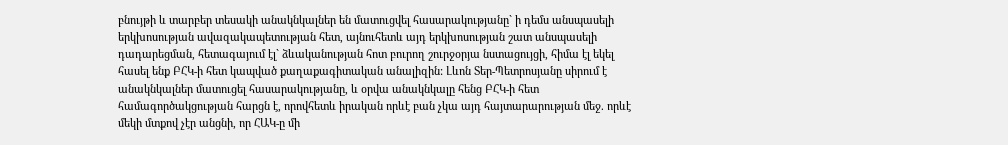բնույթի և տարբեր տեսակի անակնկալներ են մատուցվել հասարակությանը` ի դեմս անսպասելի երկխոսության ավազակապետության հետ, այնուհետև այդ երկխոսության շատ անսպասելի դադարեցման, հետագայում էլ` ձևականության հոտ բուրող շուրջօրյա նստացույցի, հիմա էլ եկել հասել ենք ԲՀԿ-ի հետ կապված քաղաքագիտական անալիզին: Լևոն Տեր-Պետրոսյանը սիրում է անակնկալներ մատուցել հասարակությանը, և օրվա անակնկալը հենց ԲՀԿ-ի հետ համագործակցության հարցն է, որովհետև իրական որևէ բան չկա այդ հայտարարության մեջ. որևէ մեկի մտքով չէր անցնի, որ ՀԱԿ-ը մի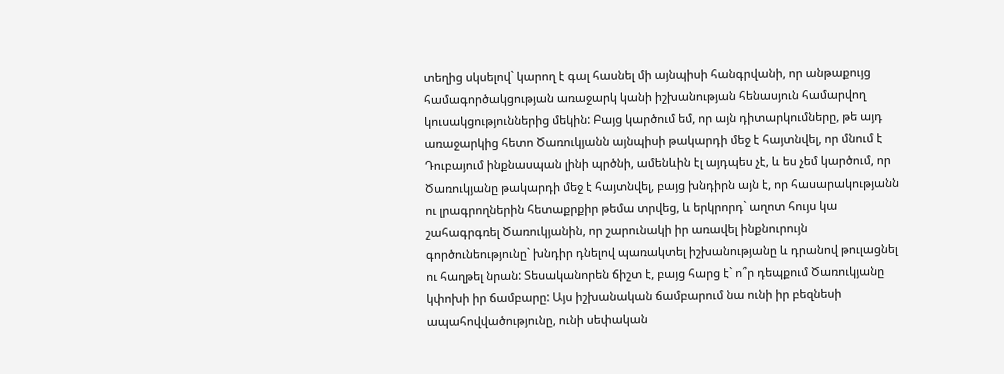տեղից սկսելով` կարող է գալ հասնել մի այնպիսի հանգրվանի, որ անթաքույց համագործակցության առաջարկ կանի իշխանության հենասյուն համարվող կուսակցություններից մեկին: Բայց կարծում եմ, որ այն դիտարկումները, թե այդ առաջարկից հետո Ծառուկյանն այնպիսի թակարդի մեջ է հայտնվել, որ մնում է Դուբայում ինքնասպան լինի պրծնի, ամենևին էլ այդպես չէ, և ես չեմ կարծում, որ Ծառուկյանը թակարդի մեջ է հայտնվել, բայց խնդիրն այն է, որ հասարակությանն ու լրագրողներին հետաքրքիր թեմա տրվեց, և երկրորդ` աղոտ հույս կա շահագրգռել Ծառուկյանին, որ շարունակի իր առավել ինքնուրույն գործունեությունը` խնդիր դնելով պառակտել իշխանությանը և դրանով թուլացնել ու հաղթել նրան: Տեսականորեն ճիշտ է, բայց հարց է` ո՞ր դեպքում Ծառուկյանը կփոխի իր ճամբարը: Այս իշխանական ճամբարում նա ունի իր բեզնեսի ապահովվածությունը, ունի սեփական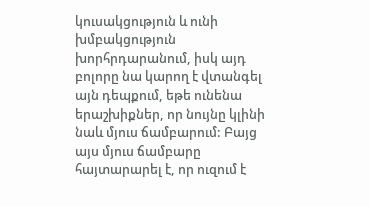կուսակցություն և ունի խմբակցություն խորհրդարանում, իսկ այդ բոլորը նա կարող է վտանգել այն դեպքում, եթե ունենա երաշխիքներ, որ նույնը կլինի նաև մյուս ճամբարում: Բայց այս մյուս ճամբարը հայտարարել է, որ ուզում է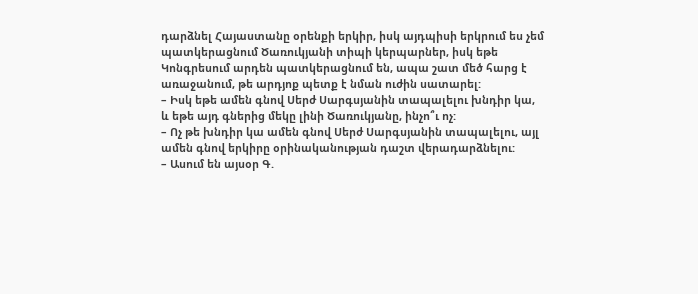դարձնել Հայաստանը օրենքի երկիր, իսկ այդպիսի երկրում ես չեմ պատկերացնում Ծառուկյանի տիպի կերպարներ, իսկ եթե Կոնգրեսում արդեն պատկերացնում են, ապա շատ մեծ հարց է առաջանում, թե արդյոք պետք է նման ուժին սատարել:
– Իսկ եթե ամեն գնով Սերժ Սարգսյանին տապալելու խնդիր կա, և եթե այդ գներից մեկը լինի Ծառուկյանը, ինչո՞ւ ոչ:
– Ոչ թե խնդիր կա ամեն գնով Սերժ Սարգսյանին տապալելու, այլ ամեն գնով երկիրը օրինականության դաշտ վերադարձնելու:
– Ասում են այսօր Գ.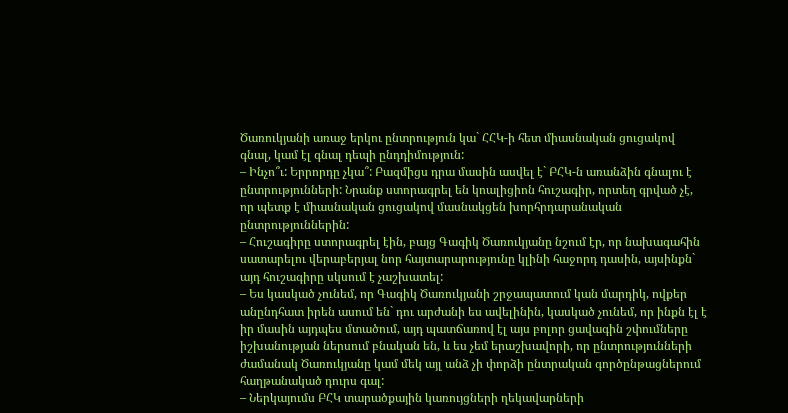Ծառուկյանի առաջ երկու ընտրություն կա` ՀՀԿ-ի հետ միասնական ցուցակով գնալ, կամ էլ գնալ դեպի ընդդիմություն:
– Ինչո՞ւ: Երրորդը չկա՞: Բազմիցս դրա մասին ասվել է` ԲՀԿ-ն առանձին գնալու է ընտրությունների: Նրանք ստորագրել են կոալիցիոն հուշագիր, որտեղ գրված չէ, որ պետք է միասնական ցուցակով մասնակցեն խորհրդարանական ընտրություններին:
– Հուշագիրը ստորագրել էին, բայց Գագիկ Ծառուկյանը նշում էր, որ նախագահին սատարելու վերաբերյալ նոր հայտարարությունը կլինի հաջորդ դասին, այսինքն` այդ հուշագիրը սկսում է չաշխատել:
– Ես կասկած չունեմ, որ Գագիկ Ծառուկյանի շրջապատում կան մարդիկ, ովքեր անընդհատ իրեն ասում են` դու արժանի ես ավելինին, կասկած չունեմ, որ ինքն էլ է իր մասին այդպես մտածում, այդ պատճառով էլ այս բոլոր ցավագին շփումները իշխանության ներսում բնական են, և ես չեմ երաշխավորի, որ ընտրությունների ժամանակ Ծառուկյանը կամ մեկ այլ անձ չի փորձի ընտրական գործընթացներում հաղթանակած դուրս գալ:
– Ներկայումս ԲՀԿ տարածքային կառույցների ղեկավարների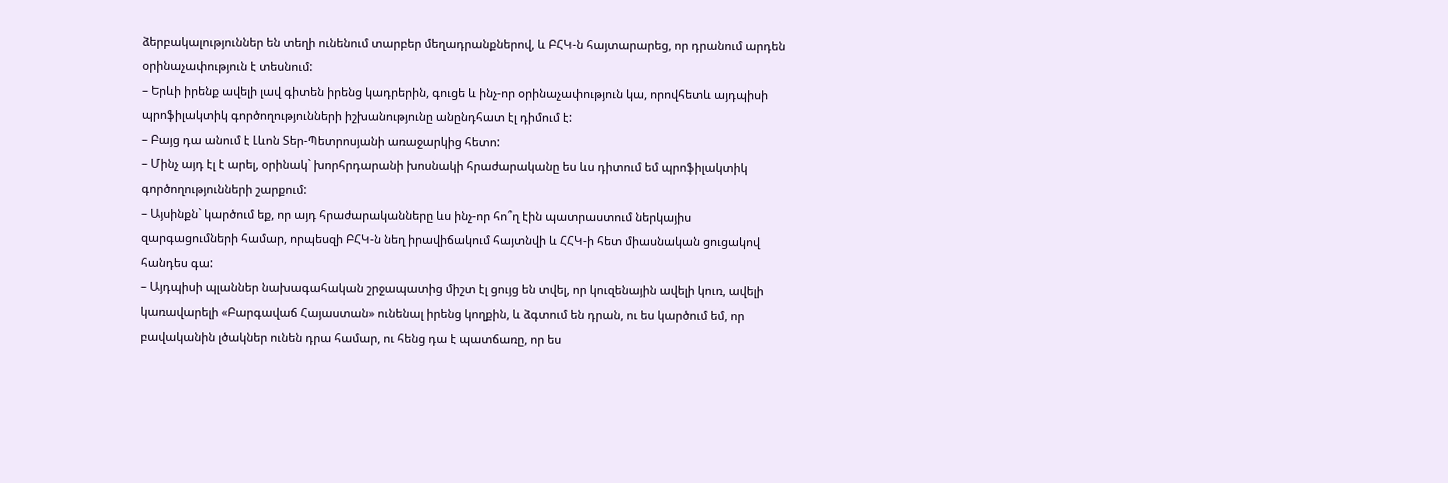ձերբակալություններ են տեղի ունենում տարբեր մեղադրանքներով, և ԲՀԿ-ն հայտարարեց, որ դրանում արդեն օրինաչափություն է տեսնում:
– Երևի իրենք ավելի լավ գիտեն իրենց կադրերին, գուցե և ինչ-որ օրինաչափություն կա, որովհետև այդպիսի պրոֆիլակտիկ գործողությունների իշխանությունը անընդհատ էլ դիմում է:
– Բայց դա անում է Լևոն Տեր-Պետրոսյանի առաջարկից հետո:
– Մինչ այդ էլ է արել, օրինակ` խորհրդարանի խոսնակի հրաժարականը ես ևս դիտում եմ պրոֆիլակտիկ գործողությունների շարքում:
– Այսինքն` կարծում եք, որ այդ հրաժարականները ևս ինչ-որ հո՞ղ էին պատրաստում ներկայիս զարգացումների համար, որպեսզի ԲՀԿ-ն նեղ իրավիճակում հայտնվի և ՀՀԿ-ի հետ միասնական ցուցակով հանդես գա:
– Այդպիսի պլաններ նախագահական շրջապատից միշտ էլ ցույց են տվել, որ կուզենային ավելի կուռ, ավելի կառավարելի «Բարգավաճ Հայաստան» ունենալ իրենց կողքին, և ձգտում են դրան, ու ես կարծում եմ, որ բավականին լծակներ ունեն դրա համար, ու հենց դա է պատճառը, որ ես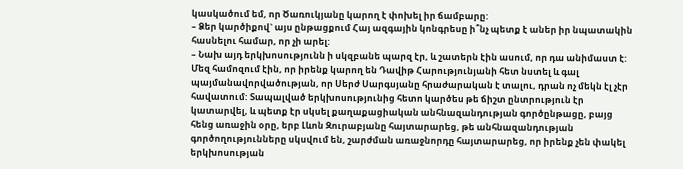կասկածում եմ, որ Ծառուկյանը կարող է փոխել իր ճամբարը:
– Ձեր կարծիքով` այս ընթացքում Հայ ազգային կոնգրեսը ի՞նչ պետք է աներ իր նպատակին հասնելու համար, որ չի արել:
– Նախ այդ երկխոսությունն ի սկզբանե պարզ էր, և շատերն էին ասում, որ դա անիմաստ է: Մեզ համոզում էին, որ իրենք կարող են Դավիթ Հարությունյանի հետ նստել և գալ պայմանավորվածության, որ Սերժ Սարգսյանը հրաժարական է տալու, դրան ոչ մեկն էլ չէր հավատում: Տապալված երկխոսությունից հետո կարծես թե ճիշտ ընտրություն էր կատարվել, և պետք էր սկսել քաղաքացիական անհնազանդության գործընթացը, բայց հենց առաջին օրը, երբ Լևոն Զուրաբյանը հայտարարեց, թե անհնազանդության գործողությունները սկսվում են, շարժման առաջնորդը հայտարարեց, որ իրենք չեն փակել երկխոսության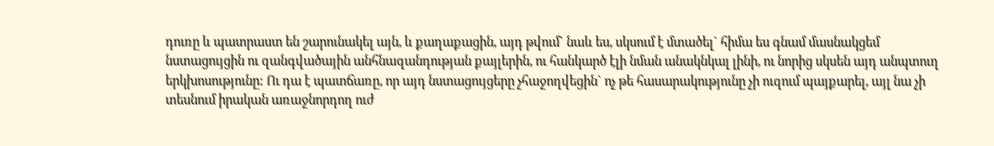դուռը և պատրաստ են շարունակել այն, և քաղաքացին, այդ թվում` նաև ես, սկսում է մտածել` հիմա ես գնամ մասնակցեմ նստացույցին ու զանգվածային անհնազանդության քայլերին, ու հանկարծ էլի նման անակնկալ լինի, ու նորից սկսեն այդ անպտուղ երկխոսությունը: Ու դա է պատճառը, որ այդ նստացույցերը չհաջողվեցին` ոչ թե հասարակությունը չի ուզում պայքարել, այլ նա չի տեսնում իրական առաջնորդող ուժ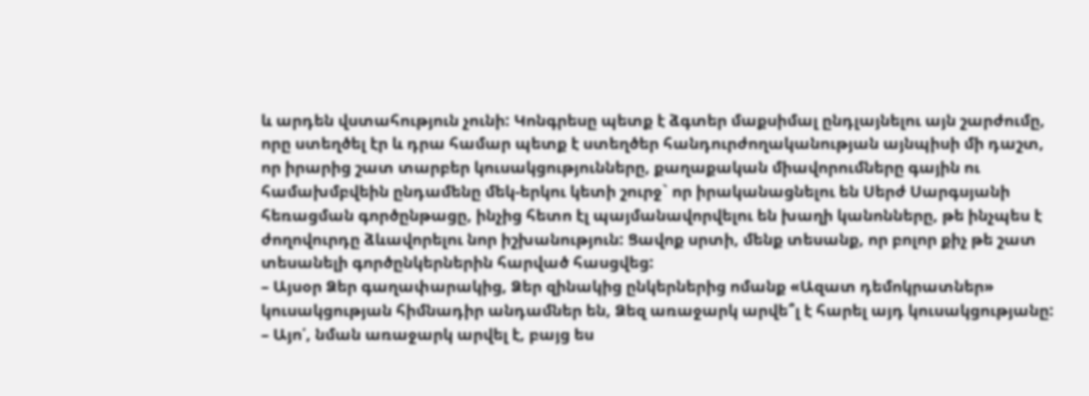և արդեն վստահություն չունի: Կոնգրեսը պետք է ձգտեր մաքսիմալ ընդլայնելու այն շարժումը, որը ստեղծել էր և դրա համար պետք է ստեղծեր հանդուրժողականության այնպիսի մի դաշտ, որ իրարից շատ տարբեր կուսակցությունները, քաղաքական միավորումները գային ու համախմբվեին ընդամենը մեկ-երկու կետի շուրջ` որ իրականացնելու են Սերժ Սարգսյանի հեռացման գործընթացը, ինչից հետո էլ պայմանավորվելու են խաղի կանոնները, թե ինչպես է ժողովուրդը ձևավորելու նոր իշխանություն: Ցավոք սրտի, մենք տեսանք, որ բոլոր քիչ թե շատ տեսանելի գործընկերներին հարված հասցվեց:
– Այսօր Ձեր գաղափարակից, Ձեր զինակից ընկերներից ոմանք «Ազատ դեմոկրատներ» կուսակցության հիմնադիր անդամներ են, Ձեզ առաջարկ արվե՞լ է հարել այդ կուսակցությանը:
– Այո՛, նման առաջարկ արվել է, բայց ես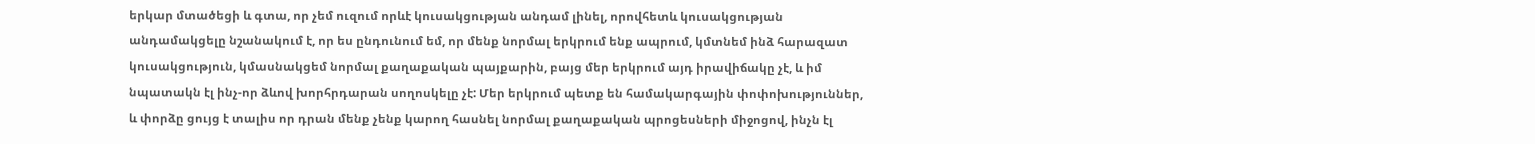երկար մտածեցի և գտա, որ չեմ ուզում որևէ կուսակցության անդամ լինել, որովհետև կուսակցության անդամակցելը նշանակում է, որ ես ընդունում եմ, որ մենք նորմալ երկրում ենք ապրում, կմտնեմ ինձ հարազատ կուսակցություն, կմասնակցեմ նորմալ քաղաքական պայքարին, բայց մեր երկրում այդ իրավիճակը չէ, և իմ նպատակն էլ ինչ-որ ձևով խորհրդարան սողոսկելը չէ: Մեր երկրում պետք են համակարգային փոփոխություններ, և փորձը ցույց է տալիս որ դրան մենք չենք կարող հասնել նորմալ քաղաքական պրոցեսների միջոցով, ինչն էլ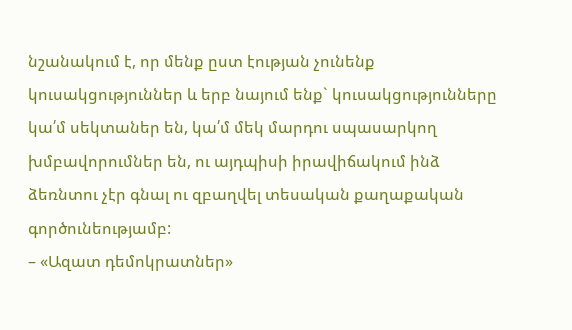նշանակում է, որ մենք ըստ էության չունենք կուսակցություններ և երբ նայում ենք` կուսակցությունները կա՛մ սեկտաներ են, կա՛մ մեկ մարդու սպասարկող խմբավորումներ են, ու այդպիսի իրավիճակում ինձ ձեռնտու չէր գնալ ու զբաղվել տեսական քաղաքական գործունեությամբ:
– «Ազատ դեմոկրատներ»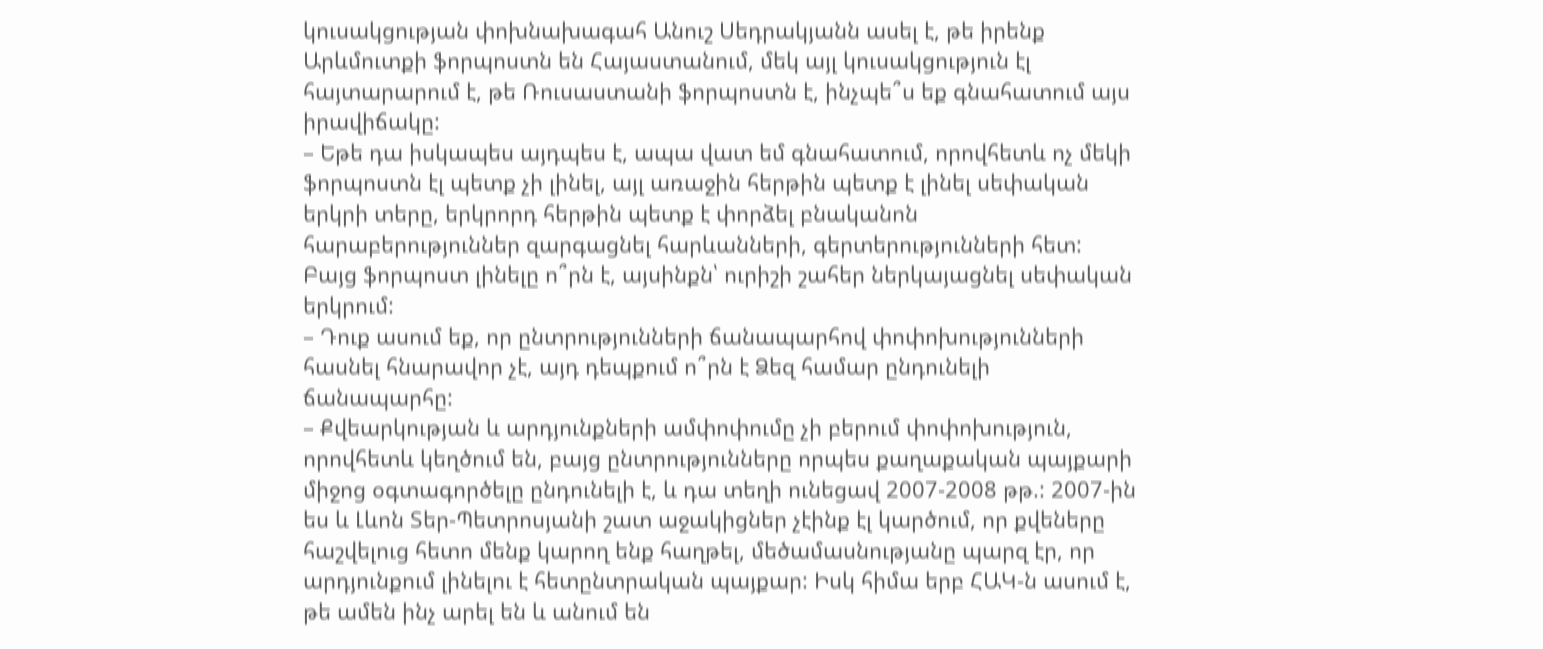կուսակցության փոխնախագահ Անուշ Սեդրակյանն ասել է, թե իրենք Արևմուտքի ֆորպոստն են Հայաստանում, մեկ այլ կուսակցություն էլ հայտարարում է, թե Ռուսաստանի ֆորպոստն է, ինչպե՞ս եք գնահատում այս իրավիճակը:
– Եթե դա իսկապես այդպես է, ապա վատ եմ գնահատում, որովհետև ոչ մեկի ֆորպոստն էլ պետք չի լինել, այլ առաջին հերթին պետք է լինել սեփական երկրի տերը, երկրորդ հերթին պետք է փորձել բնականոն հարաբերություններ զարգացնել հարևանների, գերտերությունների հետ: Բայց ֆորպոստ լինելը ո՞րն է, այսինքն՝ ուրիշի շահեր ներկայացնել սեփական երկրում:
– Դուք ասում եք, որ ընտրությունների ճանապարհով փոփոխությունների հասնել հնարավոր չէ, այդ դեպքում ո՞րն է Ձեզ համար ընդունելի ճանապարհը:
– Քվեարկության և արդյունքների ամփոփումը չի բերում փոփոխություն, որովհետև կեղծում են, բայց ընտրությունները որպես քաղաքական պայքարի միջոց օգտագործելը ընդունելի է, և դա տեղի ունեցավ 2007-2008 թթ.: 2007-ին ես և Լևոն Տեր-Պետրոսյանի շատ աջակիցներ չէինք էլ կարծում, որ քվեները հաշվելուց հետո մենք կարող ենք հաղթել, մեծամասնությանը պարզ էր, որ արդյունքում լինելու է հետընտրական պայքար: Իսկ հիմա երբ ՀԱԿ-ն ասում է, թե ամեն ինչ արել են և անում են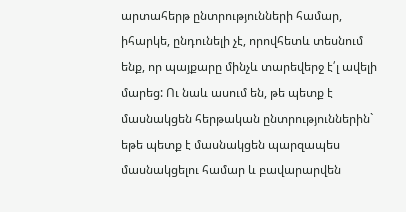արտահերթ ընտրությունների համար, իհարկե, ընդունելի չէ, որովհետև տեսնում ենք, որ պայքարը մինչև տարեվերջ է՛լ ավելի մարեց: Ու նաև ասում են, թե պետք է մասնակցեն հերթական ընտրություններին` եթե պետք է մասնակցեն պարզապես մասնակցելու համար և բավարարվեն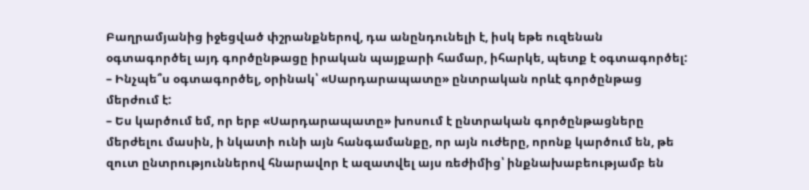Բաղրամյանից իջեցված փշրանքներով, դա անընդունելի է, իսկ եթե ուզենան օգտագործել այդ գործընթացը իրական պայքարի համար, իհարկե, պետք է օգտագործել:
– Ինչպե՞ս օգտագործել, օրինակ՝ «Սարդարապատը» ընտրական որևէ գործընթաց մերժում է:
– Ես կարծում եմ, որ երբ «Սարդարապատը» խոսում է ընտրական գործընթացները մերժելու մասին, ի նկատի ունի այն հանգամանքը, որ այն ուժերը, որոնք կարծում են, թե զուտ ընտրություններով հնարավոր է ազատվել այս ռեժիմից՝ ինքնախաբեությամբ են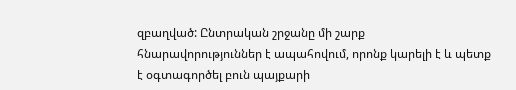զբաղված: Ընտրական շրջանը մի շարք հնարավորություններ է ապահովում, որոնք կարելի է և պետք է օգտագործել բուն պայքարի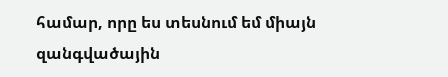համար, որը ես տեսնում եմ միայն զանգվածային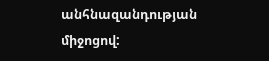անհնազանդության միջոցով: